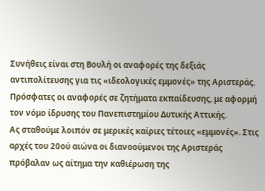Συνήθεις είναι στη Βουλή οι αναφορές της δεξιάς αντιπολίτευσης για τις «ιδεολογικές εμμονές» της Αριστεράς. Πρόσφατες οι αναφορές σε ζητήματα εκπαίδευσης, με αφορμή τον νόμο ίδρυσης του Πανεπιστημίου Δυτικής Αττικής.
Ας σταθούμε λοιπόν σε μερικές καίριες τέτοιες «εμμονές». Στις αρχές του 20ού αιώνα οι διανοούμενοι της Αριστεράς πρόβαλαν ως αίτημα την καθιέρωση της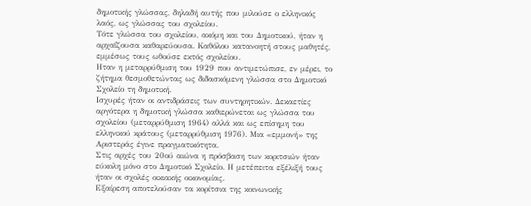δημοτικής γλώσσας, δηλαδή αυτής που μιλούσε ο ελληνικός λαός, ως γλώσσας του σχολείου.
Τότε γλώσσα του σχολείου, ακόμη και του Δημοτικού, ήταν η αρχαΐζουσα καθαρεύουσα. Καθόλου κατανοητή στους μαθητές, εμμέσως τους ωθούσε εκτός σχολείου.
Ηταν η μεταρρύθμιση του 1929 που αντιμετώπισε, εν μέρει, το ζήτημα θεσμοθετώντας ως διδασκόμενη γλώσσα στο Δημοτικό Σχολείο τη δημοτική.
Ισχυρές ήταν οι αντιδράσεις των συντηρητικών. Δεκαετίες αργότερα η δημοτική γλώσσα καθιερώνεται ως γλώσσα του σχολείου (μεταρρύθμιση 1964) αλλά και ως επίσημη του ελληνικού κράτους (μεταρρύθμιση 1976). Μια «εμμονή» της Αριστεράς έγινε πραγματικότητα.
Στις αρχές του 20ού αιώνα η πρόσβαση των κοριτσιών ήταν εύκολη μόνο στο Δημοτικό Σχολείο. Η μετέπειτα εξέλιξή τους ήταν οι σχολές οικιακής οικονομίας.
Εξαίρεση αποτελούσαν τα κορίτσια της κοινωνικής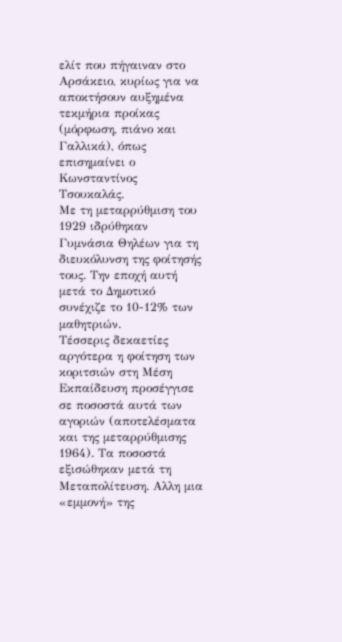ελίτ που πήγαιναν στο Αρσάκειο, κυρίως για να αποκτήσουν αυξημένα τεκμήρια προίκας (μόρφωση, πιάνο και Γαλλικά), όπως επισημαίνει ο Κωνσταντίνος Τσουκαλάς.
Με τη μεταρρύθμιση του 1929 ιδρύθηκαν Γυμνάσια Θηλέων για τη διευκόλυνση της φοίτησής τους. Την εποχή αυτή μετά το Δημοτικό συνέχιζε το 10-12% των μαθητριών.
Τέσσερις δεκαετίες αργότερα η φοίτηση των κοριτσιών στη Μέση Εκπαίδευση προσέγγισε σε ποσοστά αυτά των αγοριών (αποτελέσματα και της μεταρρύθμισης 1964). Τα ποσοστά εξισώθηκαν μετά τη Μεταπολίτευση. Αλλη μια «εμμονή» της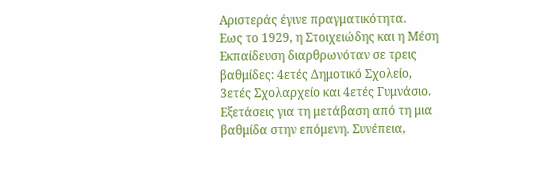Αριστεράς έγινε πραγματικότητα.
Εως το 1929, η Στοιχειώδης και η Μέση Εκπαίδευση διαρθρωνόταν σε τρεις βαθμίδες: 4ετές Δημοτικό Σχολείο, 3ετές Σχολαρχείο και 4ετές Γυμνάσιο.
Εξετάσεις για τη μετάβαση από τη μια βαθμίδα στην επόμενη. Συνέπεια,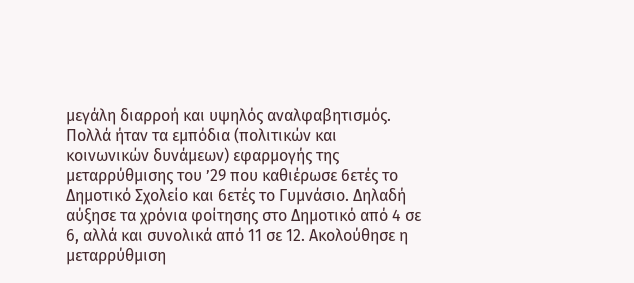μεγάλη διαρροή και υψηλός αναλφαβητισμός.
Πολλά ήταν τα εμπόδια (πολιτικών και κοινωνικών δυνάμεων) εφαρμογής της μεταρρύθμισης του ’29 που καθιέρωσε 6ετές το Δημοτικό Σχολείο και 6ετές το Γυμνάσιο. Δηλαδή αύξησε τα χρόνια φοίτησης στο Δημοτικό από 4 σε 6, αλλά και συνολικά από 11 σε 12. Ακολούθησε η μεταρρύθμιση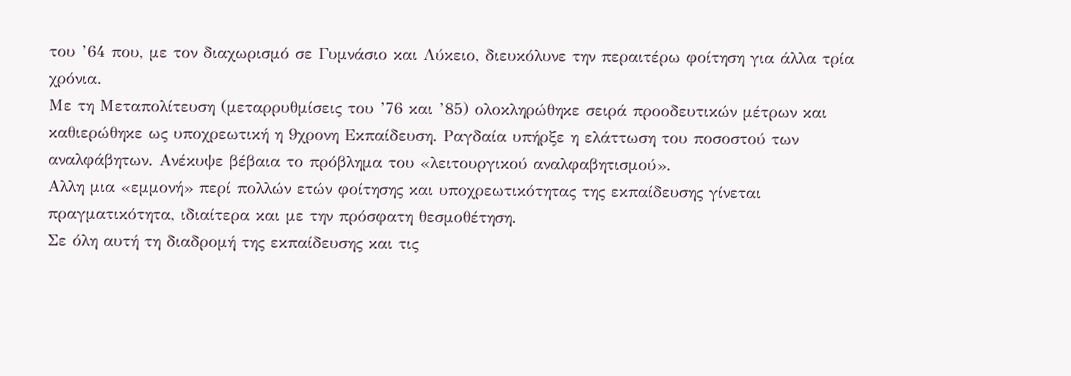του ’64 που, με τον διαχωρισμό σε Γυμνάσιο και Λύκειο, διευκόλυνε την περαιτέρω φοίτηση για άλλα τρία χρόνια.
Με τη Μεταπολίτευση (μεταρρυθμίσεις του ’76 και ’85) ολοκληρώθηκε σειρά προοδευτικών μέτρων και καθιερώθηκε ως υποχρεωτική η 9χρονη Εκπαίδευση. Ραγδαία υπήρξε η ελάττωση του ποσοστού των αναλφάβητων. Ανέκυψε βέβαια το πρόβλημα του «λειτουργικού αναλφαβητισμού».
Αλλη μια «εμμονή» περί πολλών ετών φοίτησης και υποχρεωτικότητας της εκπαίδευσης γίνεται πραγματικότητα, ιδιαίτερα και με την πρόσφατη θεσμοθέτηση.
Σε όλη αυτή τη διαδρομή της εκπαίδευσης και τις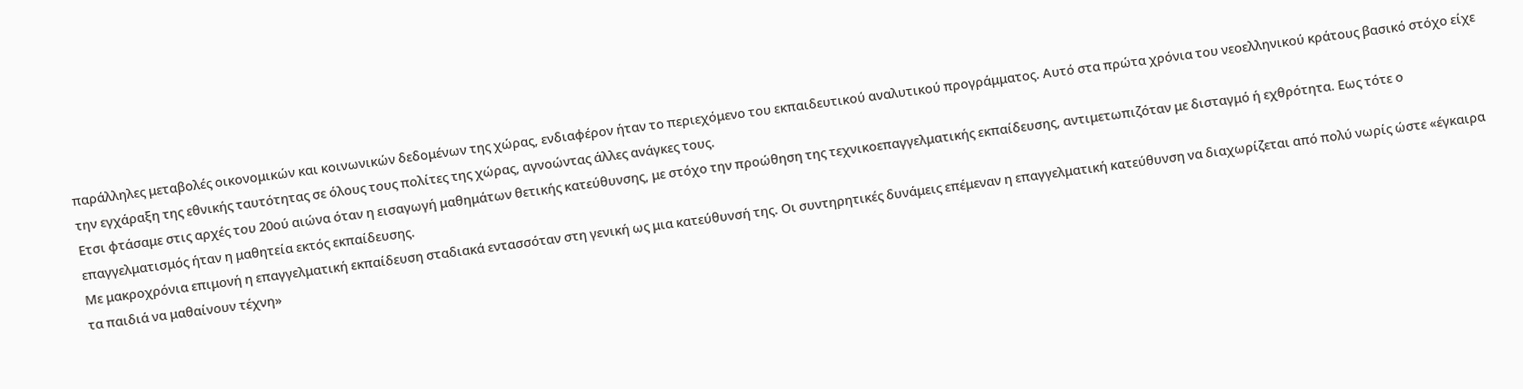παράλληλες μεταβολές οικονομικών και κοινωνικών δεδομένων της χώρας, ενδιαφέρον ήταν το περιεχόμενο του εκπαιδευτικού αναλυτικού προγράμματος. Αυτό στα πρώτα χρόνια του νεοελληνικού κράτους βασικό στόχο είχε την εγχάραξη της εθνικής ταυτότητας σε όλους τους πολίτες της χώρας, αγνοώντας άλλες ανάγκες τους.
Ετσι φτάσαμε στις αρχές του 20ού αιώνα όταν η εισαγωγή μαθημάτων θετικής κατεύθυνσης, με στόχο την προώθηση της τεχνικοεπαγγελματικής εκπαίδευσης, αντιμετωπιζόταν με δισταγμό ή εχθρότητα. Εως τότε ο επαγγελματισμός ήταν η μαθητεία εκτός εκπαίδευσης.
Με μακροχρόνια επιμονή η επαγγελματική εκπαίδευση σταδιακά εντασσόταν στη γενική ως μια κατεύθυνσή της. Οι συντηρητικές δυνάμεις επέμεναν η επαγγελματική κατεύθυνση να διαχωρίζεται από πολύ νωρίς ώστε «έγκαιρα τα παιδιά να μαθαίνουν τέχνη»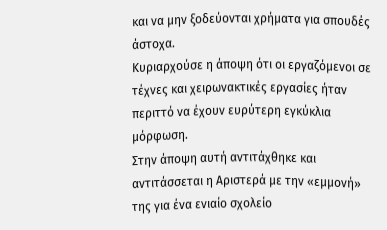και να μην ξοδεύονται χρήματα για σπουδές άστοχα.
Κυριαρχούσε η άποψη ότι οι εργαζόμενοι σε τέχνες και χειρωνακτικές εργασίες ήταν περιττό να έχουν ευρύτερη εγκύκλια μόρφωση.
Στην άποψη αυτή αντιτάχθηκε και αντιτάσσεται η Αριστερά με την «εμμονή» της για ένα ενιαίο σχολείο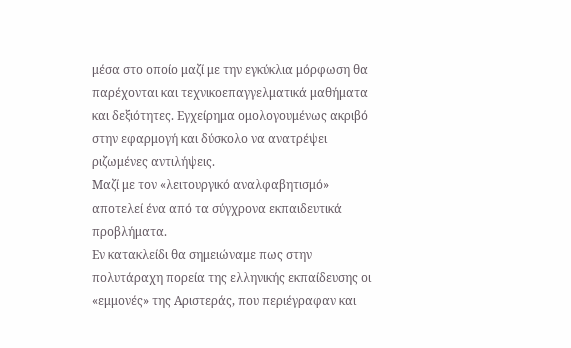μέσα στο οποίο μαζί με την εγκύκλια μόρφωση θα παρέχονται και τεχνικοεπαγγελματικά μαθήματα και δεξιότητες. Εγχείρημα ομολογουμένως ακριβό στην εφαρμογή και δύσκολο να ανατρέψει ριζωμένες αντιλήψεις.
Μαζί με τον «λειτουργικό αναλφαβητισμό» αποτελεί ένα από τα σύγχρονα εκπαιδευτικά προβλήματα.
Εν κατακλείδι θα σημειώναμε πως στην πολυτάραχη πορεία της ελληνικής εκπαίδευσης οι «εμμονές» της Αριστεράς, που περιέγραφαν και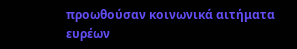προωθούσαν κοινωνικά αιτήματα ευρέων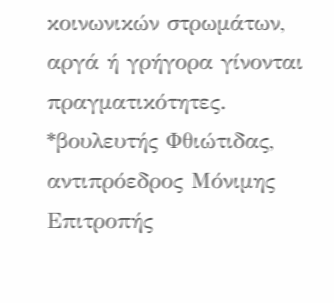κοινωνικών στρωμάτων, αργά ή γρήγορα γίνονται πραγματικότητες.
*βουλευτής Φθιώτιδας, αντιπρόεδρος Μόνιμης Επιτροπής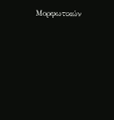Μορφωτικών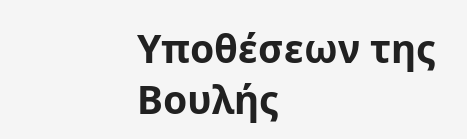Υποθέσεων της Βουλής